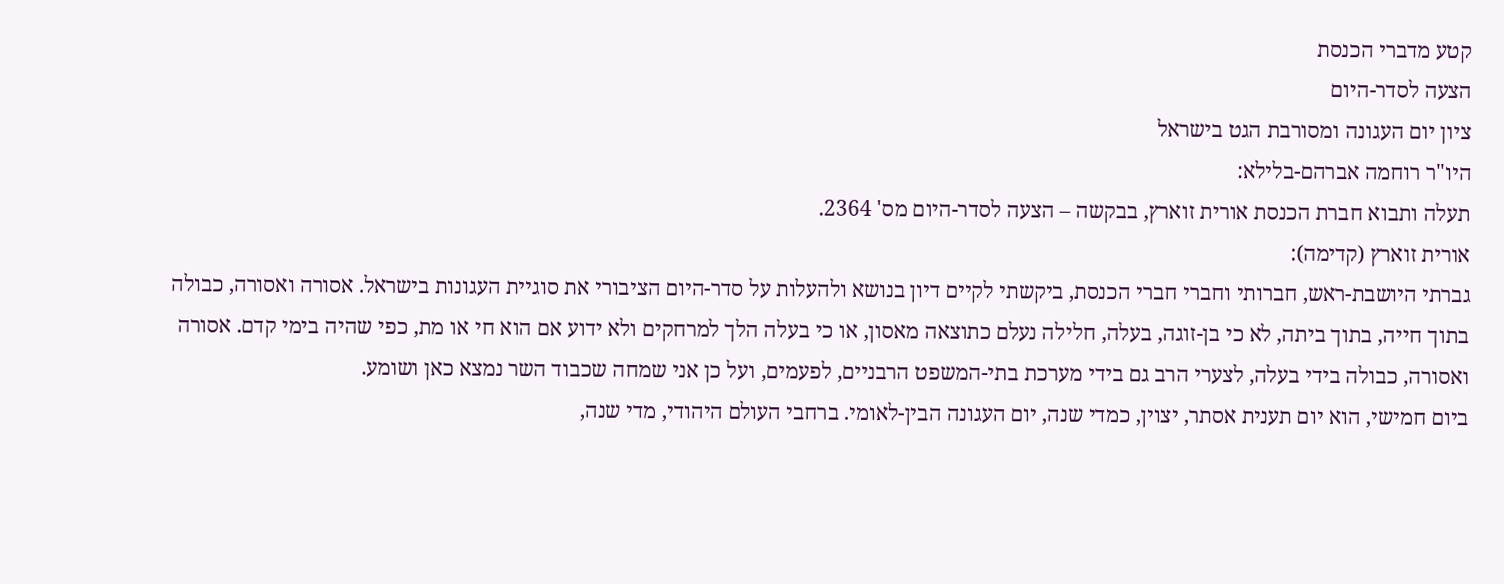קטע מדברי הכנסת
הצעה לסדר-היום
ציון יום העגונה ומסורבת הגט בישראל
היו"ר רוחמה אברהם-בלילא:
תעלה ותבוא חברת הכנסת אורית זוארץ, בבקשה – הצעה לסדר-היום מס' 2364.
אורית זוארץ (קדימה):
גברתי היושבת-ראש, חברותי וחברי חברי הכנסת, ביקשתי לקיים דיון בנושא ולהעלות על סדר-היום הציבורי את סוגיית העגונות בישראל. אסורה ואסורה, כבולה בתוך חייה, בתוך ביתה, לא כי בן-זוגה, בעלה, חלילה נעלם כתוצאה מאסון, או כי בעלה הלך למרחקים ולא ידוע אם הוא חי או מת, כפי שהיה בימי קדם. אסורה ואסורה, כבולה בידי בעלה, לצערי הרב גם בידי מערכת בתי-המשפט הרבניים, לפעמים, ועל כן אני שמחה שכבוד השר נמצא כאן ושומע.
ביום חמישי, הוא יום תענית אסתר, יצוין, כמדי שנה, יום העגונה הבין-לאומי. ברחבי העולם היהודי, מדי שנה,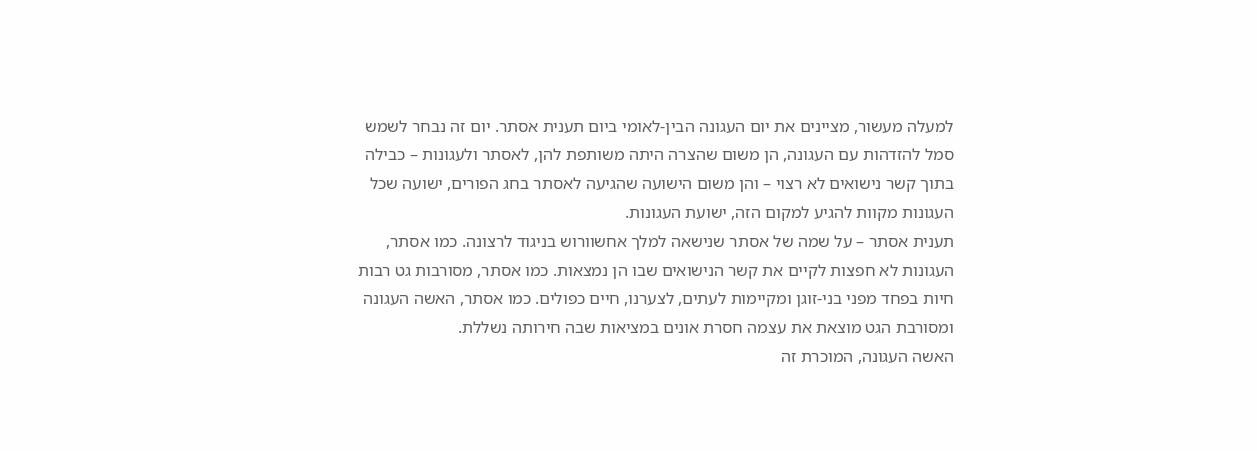למעלה מעשור, מציינים את יום העגונה הבין-לאומי ביום תענית אסתר. יום זה נבחר לשמש סמל להזדהות עם העגונה, הן משום שהצרה היתה משותפת להן, לאסתר ולעגונות – כבילה בתוך קשר נישואים לא רצוי – והן משום הישועה שהגיעה לאסתר בחג הפורים, ישועה שכל העגונות מקוות להגיע למקום הזה, ישועת העגונות.
תענית אסתר – על שמה של אסתר שנישאה למלך אחשוורוש בניגוד לרצונה. כמו אסתר, העגונות לא חפצות לקיים את קשר הנישואים שבו הן נמצאות. כמו אסתר, מסורבות גט רבות חיות בפחד מפני בני-זוגן ומקיימות לעתים, לצערנו, חיים כפולים. כמו אסתר, האשה העגונה ומסורבת הגט מוצאת את עצמה חסרת אונים במציאות שבה חירותה נשללת.
האשה העגונה, המוכרת זה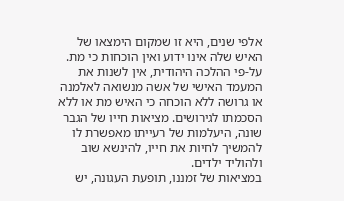אלפי שנים, היא זו שמקום הימצאו של האיש שלה אינו ידוע ואין הוכחות כי מת. על-פי ההלכה היהודית, אין לשנות את המעמד האישי של אשה מנשואה לאלמנה או גרושה ללא הוכחה כי האיש מת או ללא הסכמתו לגירושים. מציאות חייו של הגבר שונה, היעלמות של רעייתו מאפשרת לו להמשיך לחיות את חייו, להינשא שוב ולהוליד ילדים.
במציאות של זמננו, תופעת העגונה, יש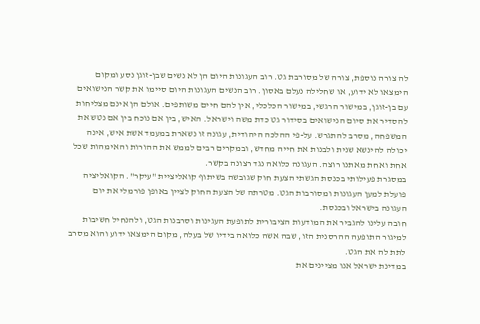לה צורה נוספת, צורה של מסורבת גט. רוב העגונות היום הן לא נשים שבן-זוגן נסע ומקום הימצאו לא ידוע, או שחלילה נעלם באסון. רוב הנשים העגונות היום סיימו את קשר הנישואים עם בן-זוגן, במישור הרגשי, במישור הכלכלי, אין להם חיים משותפים. אולם הן אינם מצליחות להסדיר את סיום הנישואים בסידור גט כדת משה וישראל. האיש, בין אם נוכח בין אם נטש את המשפחה, מסרב להתגרש. על-פי ההלכה היהודית, עגונה זו נשארת במעמד אשת איש, אינה יכולה להינשא שנית ולבנות את חייה מחדש, ובמקרים רבים לממש את ההורות והאימהות שכל אחת ואחת מאתנו רוצה. העגונה כלואה נגד רצונה בקשר.
במסגרת פעילותי בכנסת הגשתי הצעת חוק שגובשה בשיתוף קואליציית "עיקר". הקואליציה פועלת למען העגונות ומסורבות הגט. מטרתה של הצעת החוק לציין באופן פורמלי את יום העגונה בישראל ובכנסת.
חובה עלינו להגביר את המודעות הציבורית לתופעת העגינות וסרבנות הגט, ולהנחיל חשיבות למיגור התופעה ההרסנית הזו, שבה אשה כלואה בידיו של בעלה, מקום הימצאו ידוע והוא מסרב לתת לה את הגט.
במדינת ישראל אנו מציינים את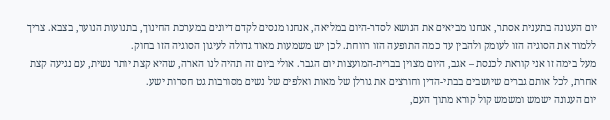יום העגונה בתענית אסתר, אנחנו מביאים את הנושא לסדר-היום במליאה, אנחנו מנסים לקדם דיונים במערכת החינוך, בתנועות הנוער, בצבא. צריך ללמוד את הסוגיה הזו לעומק ולהבין עד כמה התופעה הזו רווחת. לכן יש משמעות מאוד גדולה לעיגון הסוגיה הזו בחוק.
מעל בימה זו אני קוראת לכנסת – אגב, היום מצוין בברית-המועצות יום הגבר. אולי ביום זה תהיה לנו הארה, שהיא קצת יותר נשית, עם נגיעה קצת אחרת, לכל אותם גברים שיושבים בבתי-הדין וחורצים את גורלן של מאות ואלפים של נשים מסורבות גט חסרות ישע.
יום העגונה ישמש ומשמש קול קורא מתוך העם,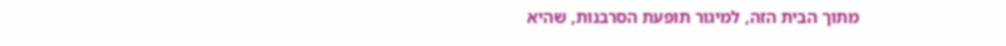מתוך הבית הזה, למיגור תופעת הסרבנות, שהיא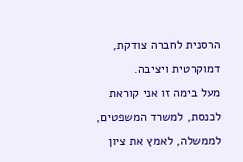הרסנית לחברה צודקת, דמוקרטית ויציבה.
מעל בימה זו אני קוראת לכנסת, למשרד המשפטים, לממשלה, לאמץ את ציון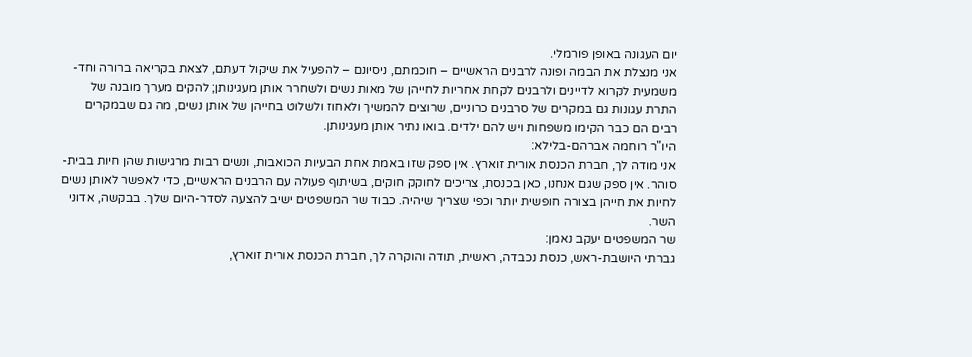יום העגונה באופן פורמלי.
אני מנצלת את הבמה ופונה לרבנים הראשיים – חוכמתם, ניסיונם – להפעיל את שיקול דעתם, לצאת בקריאה ברורה וחד-משמעית לקרוא לדיינים ולרבנים לקחת אחריות לחייהן של מאות נשים ולשחרר אותן מעגינותן; להקים מערך מובנה של התרת עגונות גם במקרים של סרבנים כרוניים, שרוצים להמשיך ולאחוז ולשלוט בחייהן של אותן נשים, מה גם שבמקרים רבים הם כבר הקימו משפחות ויש להם ילדים. בואו נתיר אותן מעגינותן.
היו"ר רוחמה אברהם-בלילא:
אני מודה לך, חברת הכנסת אורית זוארץ. אין ספק שזו באמת אחת הבעיות הכואבות, ונשים רבות מרגישות שהן חיות בבית-סוהר. אין ספק שגם אנחנו, כאן בכנסת, צריכים לחוקק חוקים, בשיתוף פעולה עם הרבנים הראשיים, כדי לאפשר לאותן נשים לחיות את חייהן בצורה חופשית יותר וכפי שצריך שיהיה. כבוד שר המשפטים ישיב להצעה לסדר-היום שלך. בבקשה, אדוני השר.
שר המשפטים יעקב נאמן:
גברתי היושבת-ראש, כנסת נכבדה, ראשית, תודה והוקרה לך, חברת הכנסת אורית זוארץ,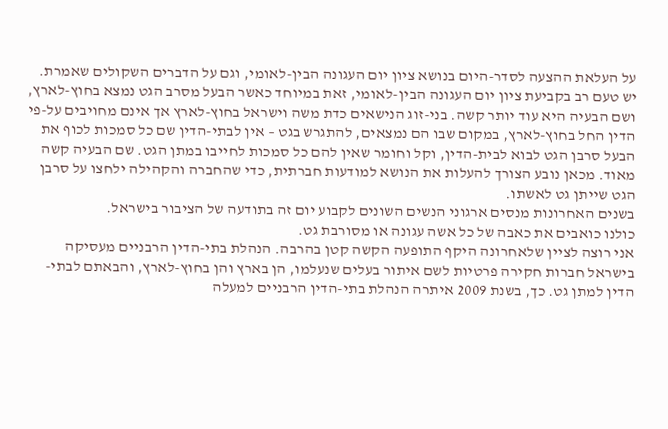על העלאת ההצעה לסדר-היום בנושא ציון יום העגונה הבין-לאומי, וגם על הדברים השקולים שאמרת.
יש טעם רב בקביעת ציון יום העגונה הבין-לאומי, זאת במיוחד כאשר הבעל מסרב הגט נמצא בחוץ-לארץ, ושם הבעיה היא עוד יותר קשה. בני-זוג הנישאים כדת משה וישראל בחוץ-לארץ אך אינם מחויבים על-פי הדין החל בחוץ-לארץ, במקום שבו הם נמצאים, להתגרש בגט – אין לבתי-הדין שם כל סמכות לכוף את הבעל סרבן הגט לבוא לבית-הדין, וקל וחומר שאין להם כל סמכות לחייבו במתן הגט. שם הבעיה קשה מאוד. מכאן נובע הצורך להעלות את הנושא למודעות חברתית, כדי שהחברה והקהילה ילחצו על סרבן הגט שייתן גט לאשתו.
בשנים האחרונות מנסים ארגוני הנשים השונים לקבוע יום זה בתודעה של הציבור בישראל.
כולנו כואבים את כאבה של כל אשה עגונה או מסורבת גט.
אני רוצה לציין שלאחרונה היקף התופעה הקשה קטן בהרבה. הנהלת בתי-הדין הרבניים מעסיקה בישראל חברות חקירה פרטיות לשם איתור בעלים שנעלמו, הן בארץ והן בחוץ-לארץ, והבאתם לבתי-הדין למתן גט. כך, בשנת 2009 איתרה הנהלת בתי-הדין הרבניים למעלה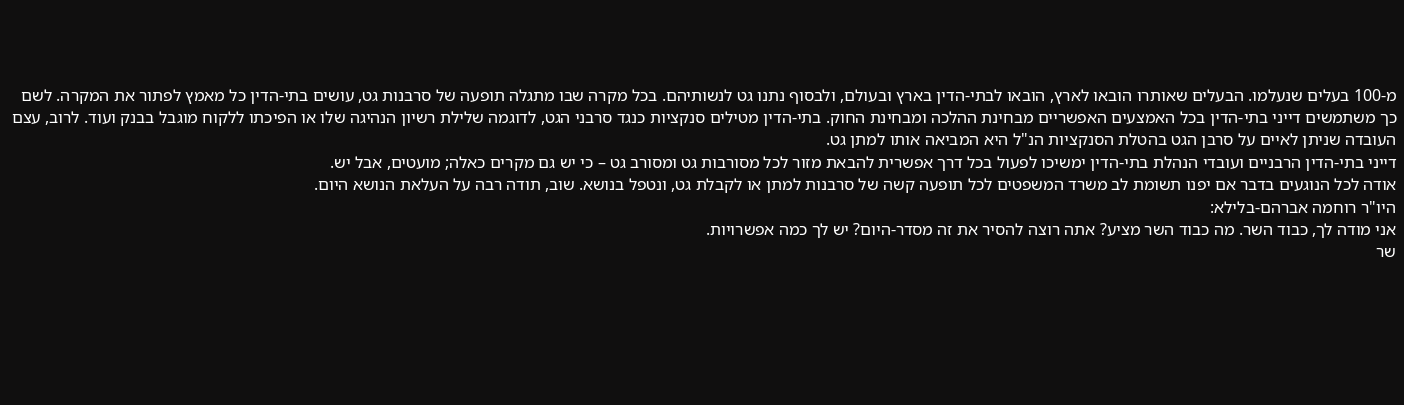מ-100 בעלים שנעלמו. הבעלים שאותרו הובאו לארץ, הובאו לבתי-הדין בארץ ובעולם, ולבסוף נתנו גט לנשותיהם. בכל מקרה שבו מתגלה תופעה של סרבנות גט, עושים בתי-הדין כל מאמץ לפתור את המקרה. לשם כך משתמשים דייני בתי-הדין בכל האמצעים האפשריים מבחינת ההלכה ומבחינת החוק. בתי-הדין מטילים סנקציות כנגד סרבני הגט, לדוגמה שלילת רשיון הנהיגה שלו או הפיכתו ללקוח מוגבל בבנק ועוד. לרוב, עצם העובדה שניתן לאיים על סרבן הגט בהטלת הסנקציות הנ"ל היא המביאה אותו למתן גט.
דייני בתי-הדין הרבניים ועובדי הנהלת בתי-הדין ימשיכו לפעול בכל דרך אפשרית להבאת מזור לכל מסורבות גט ומסורב גט – כי יש גם מקרים כאלה; מועטים, אבל יש.
אודה לכל הנוגעים בדבר אם יפנו תשומת לב משרד המשפטים לכל תופעה קשה של סרבנות למתן או לקבלת גט, ונטפל בנושא. שוב, תודה רבה על העלאת הנושא היום.
היו"ר רוחמה אברהם-בלילא:
אני מודה לך, כבוד השר. מה כבוד השר מציע? אתה רוצה להסיר את זה מסדר-היום? יש לך כמה אפשרויות.
שר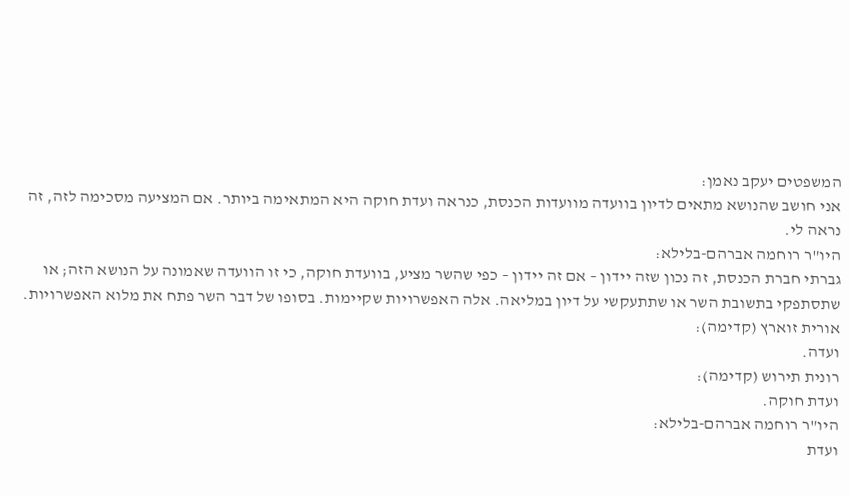המשפטים יעקב נאמן:
אני חושב שהנושא מתאים לדיון בוועדה מוועדות הכנסת, כנראה ועדת חוקה היא המתאימה ביותר. אם המציעה מסכימה לזה, זה נראה לי.
היו"ר רוחמה אברהם-בלילא:
גברתי חברת הכנסת, זה נכון שזה יידון – אם זה יידון – כפי שהשר מציע, בוועדת חוקה, כי זו הוועדה שאמונה על הנושא הזה; או שתסתפקי בתשובת השר או שתתעקשי על דיון במליאה. אלה האפשרויות שקיימות. בסופו של דבר השר פתח את מלוא האפשרויות.
אורית זוארץ (קדימה):
ועדה.
רונית תירוש (קדימה):
ועדת חוקה.
היו"ר רוחמה אברהם-בלילא:
ועדת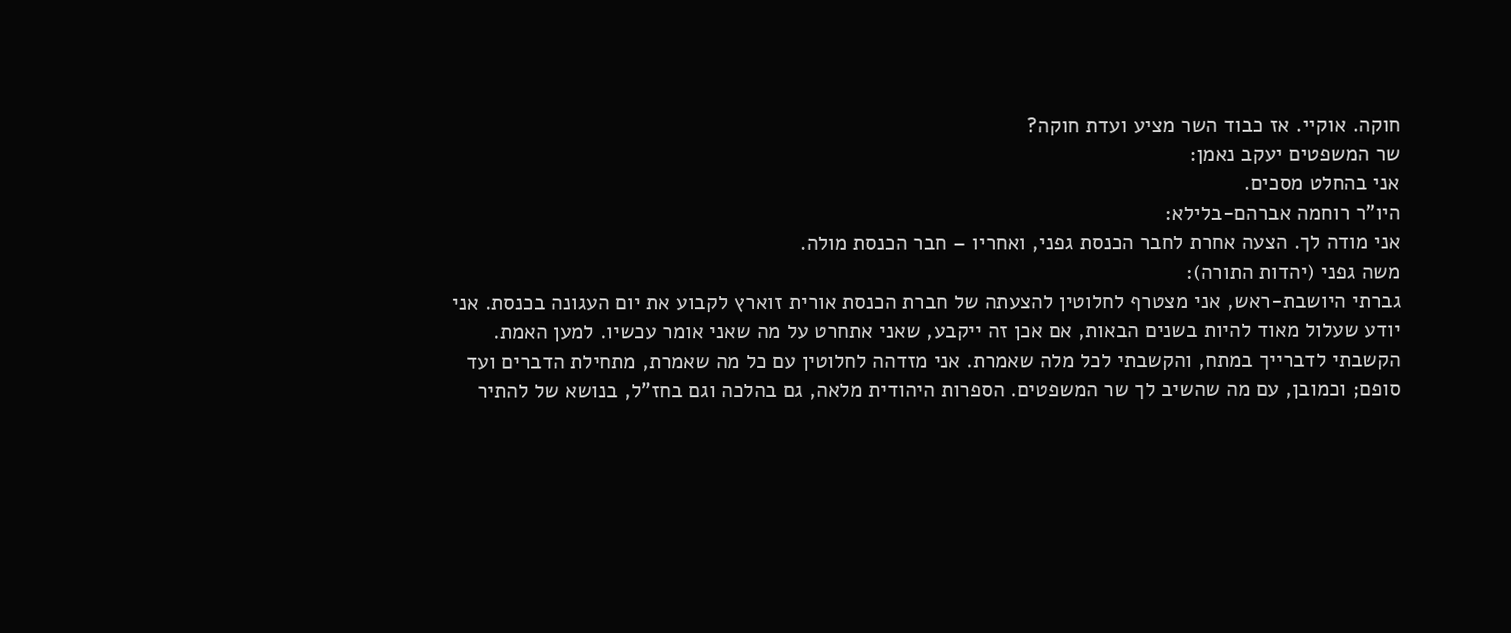חוקה. אוקיי. אז כבוד השר מציע ועדת חוקה?
שר המשפטים יעקב נאמן:
אני בהחלט מסכים.
היו"ר רוחמה אברהם-בלילא:
אני מודה לך. הצעה אחרת לחבר הכנסת גפני, ואחריו – חבר הכנסת מולה.
משה גפני (יהדות התורה):
גברתי היושבת-ראש, אני מצטרף לחלוטין להצעתה של חברת הכנסת אורית זוארץ לקבוע את יום העגונה בכנסת. אני יודע שעלול מאוד להיות בשנים הבאות, אם אכן זה ייקבע, שאני אתחרט על מה שאני אומר עכשיו. למען האמת. הקשבתי לדברייך במתח, והקשבתי לכל מלה שאמרת. אני מזדהה לחלוטין עם כל מה שאמרת, מתחילת הדברים ועד סופם; וכמובן, עם מה שהשיב לך שר המשפטים. הספרות היהודית מלאה, גם בהלכה וגם בחז"ל, בנושא של להתיר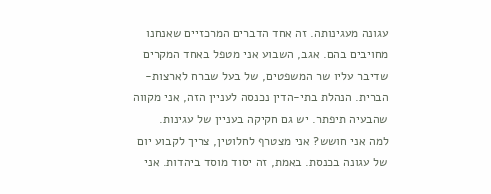עגונה מעגינותה. זה אחד הדברים המרכזיים שאנחנו מחויבים בהם. אגב, השבוע אני מטפל באחד המקרים שדיבר עליו שר המשפטים, של בעל שברח לארצות-הברית. הנהלת בתי-הדין נכנסה לעניין הזה, אני מקווה שהבעיה תיפתר. יש גם חקיקה בעניין של עגינות.
למה אני חושש? אני מצטרף לחלוטין, צריך לקבוע יום של עגונה בכנסת. באמת, זה יסוד מוסד ביהדות. אני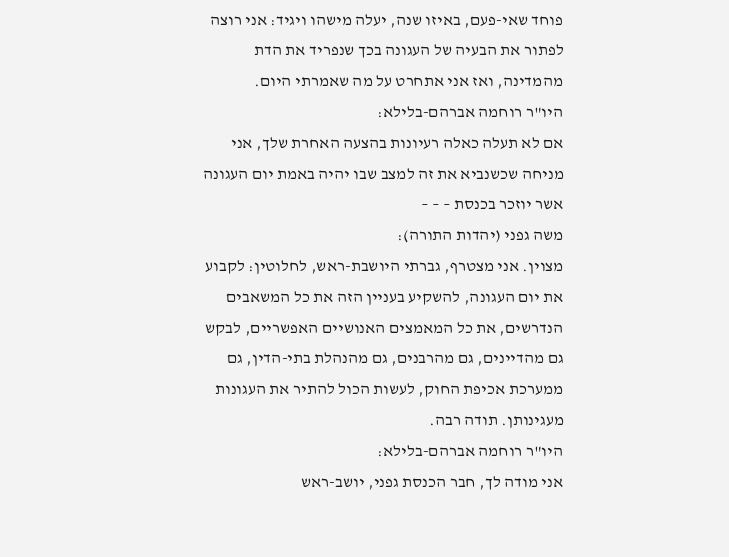פוחד שאי-פעם, באיזו שנה, יעלה מישהו ויגיד: אני רוצה לפתור את הבעיה של העגונה בכך שנפריד את הדת מהמדינה, ואז אני אתחרט על מה שאמרתי היום.
היו"ר רוחמה אברהם-בלילא:
אם לא תעלה כאלה רעיונות בהצעה האחרת שלך, אני מניחה שכשנביא את זה למצב שבו יהיה באמת יום העגונה אשר יוזכר בכנסת – – –
משה גפני (יהדות התורה):
מצוין. אני מצטרף, גברתי היושבת-ראש, לחלוטין: לקבוע את יום העגונה, להשקיע בעניין הזה את כל המשאבים הנדרשים, את כל המאמצים האנושיים האפשריים, לבקש גם מהדיינים, גם מהרבנים, גם מהנהלת בתי-הדין, גם ממערכת אכיפת החוק, לעשות הכול להתיר את העגונות מעגינותן. תודה רבה.
היו"ר רוחמה אברהם-בלילא:
אני מודה לך, חבר הכנסת גפני, יושב-ראש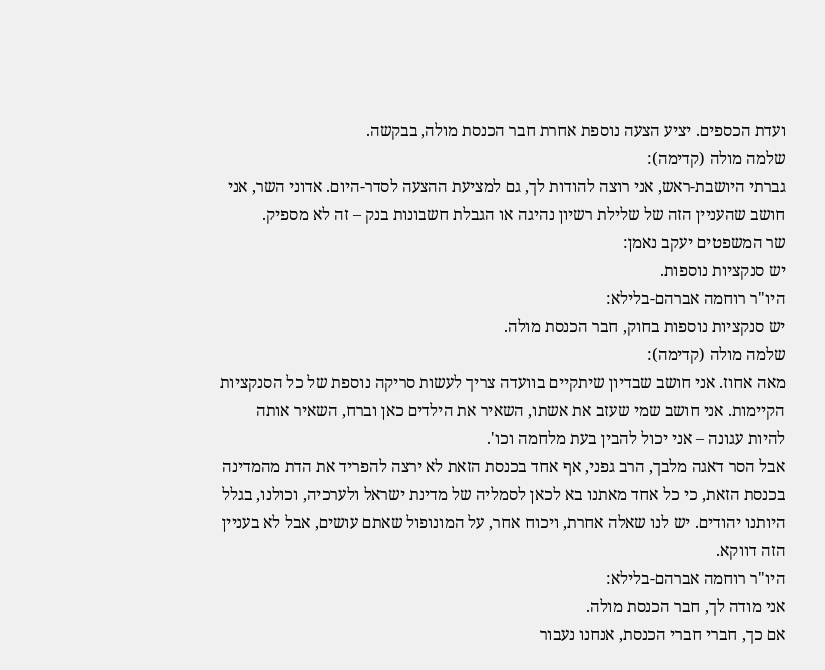ועדת הכספים. יציע הצעה נוספת אחרת חבר הכנסת מולה, בבקשה.
שלמה מולה (קדימה):
גברתי היושבת-ראש, אני רוצה להודות לך, גם למציעת ההצעה לסדר-היום. אדוני השר, אני חושב שהעניין הזה של שלילת רשיון נהיגה או הגבלת חשבונות בנק – זה לא מספיק.
שר המשפטים יעקב נאמן:
יש סנקציות נוספות.
היו"ר רוחמה אברהם-בלילא:
יש סנקציות נוספות בחוק, חבר הכנסת מולה.
שלמה מולה (קדימה):
מאה אחוז. אני חושב שבדיון שיתקיים בוועדה צריך לעשות סריקה נוספת של כל הסנקציות הקיימות. אני חושב שמי שעזב את אשתו, השאיר את הילדים כאן וברח, השאיר אותה להיות עגונה – אני יכול להבין בעת מלחמה וכו'.
אבל הסר דאגה מלבך, הרב גפני, אף אחד בכנסת הזאת לא ירצה להפריד את הדת מהמדינה בכנסת הזאת, כי כל אחד מאתנו בא לכאן לסמליה של מדינת ישראל ולערכיה, וכולנו, בגלל היותנו יהודים. יש לנו שאלה אחרת, ויכוח אחר, על המונופול שאתם עושים, אבל לא בעניין הזה דווקא.
היו"ר רוחמה אברהם-בלילא:
אני מודה לך, חבר הכנסת מולה.
אם כך, חברי חברי הכנסת, אנחנו נעבור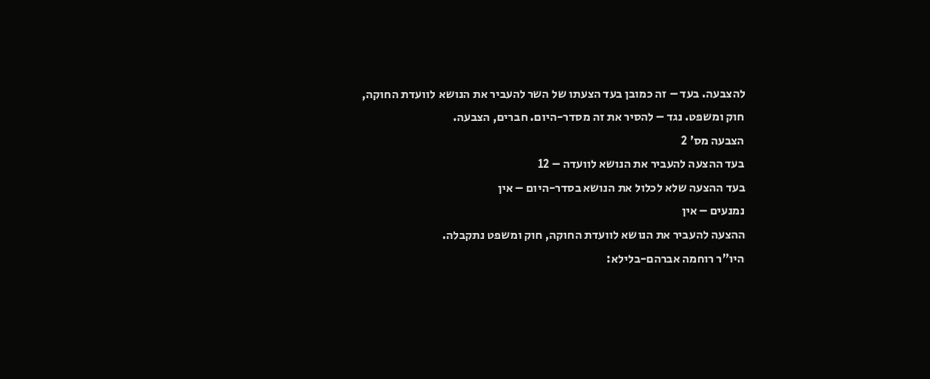להצבעה. בעד – זה כמובן בעד הצעתו של השר להעביר את הנושא לוועדת החוקה, חוק ומשפט. נגד – להסיר את זה מסדר-היום. חברים, הצבעה.
הצבעה מס' 2
בעד ההצעה להעביר את הנושא לוועדה – 12
בעד ההצעה שלא לכלול את הנושא בסדר-היום – אין
נמנעים – אין
ההצעה להעביר את הנושא לוועדת החוקה, חוק ומשפט נתקבלה.
היו"ר רוחמה אברהם-בלילא: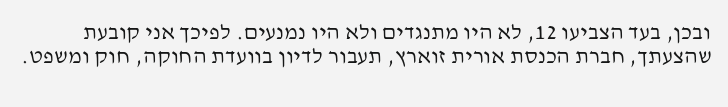ובכן, בעד הצביעו 12, לא היו מתנגדים ולא היו נמנעים. לפיכך אני קובעת שהצעתך, חברת הכנסת אורית זוארץ, תעבור לדיון בוועדת החוקה, חוק ומשפט.